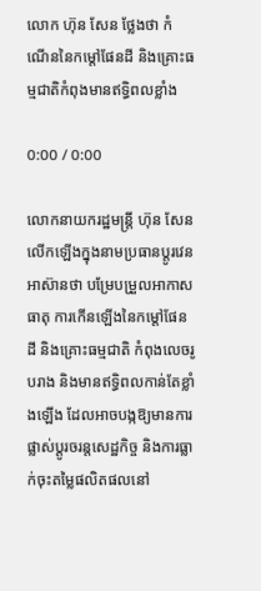លោក ហ៊ុន សែន ថ្លែងថា កំណើននៃកម្ដៅផែនដី និងគ្រោះធម្មជាតិកំពុងមានឥទ្ធិពលខ្លាំង

0:00 / 0:00

លោកនាយករដ្ឋមន្ត្រី ហ៊ុន សែន លើកឡើងក្នុងនាមប្រធានប្ដូរវេនអាស៊ានថា បម្រែបម្រួលអាកាសធាតុ ការកើនឡើងនៃកម្ដៅផែនដី និងគ្រោះធម្មជាតិ កំពុងលេចរូបរាង និងមានឥទ្ធិពលកាន់តែខ្លាំងឡើង ដែលអាចបង្កឱ្យមានការផ្លាស់ប្ដូរចរន្តសេដ្ឋកិច្ច និងការធ្លាក់ចុះតម្លៃផលិតផលនៅ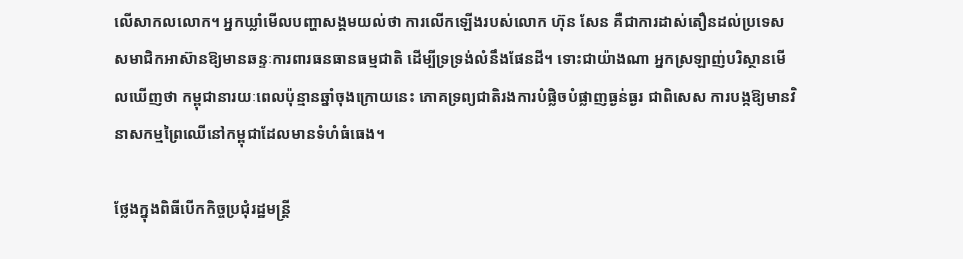លើសាកលលោក។ អ្នកឃ្លាំមើលបញ្ហាសង្គមយល់ថា ការលើកឡើងរបស់លោក ហ៊ុន សែន គឺជាការដាស់តឿនដល់ប្រទេសសមាជិកអាស៊ានឱ្យមានឆន្ទៈការពារធនធានធម្មជាតិ ដើម្បីទ្រទ្រង់លំនឹងផែនដី។ ទោះជាយ៉ាងណា អ្នកស្រឡាញ់បរិស្ថានមើលឃើញថា កម្ពុជានារយៈពេលប៉ុន្មានឆ្នាំចុងក្រោយនេះ ភោគទ្រព្យជាតិរងការបំផ្លិចបំផ្លាញធ្ងន់ធ្ងរ ជាពិសេស ការបង្កឱ្យមានវិនាសកម្មព្រៃឈើនៅកម្ពុជាដែលមានទំហំធំធេង។

ថ្លែងក្នុងពិធីបើកកិច្ចប្រជុំរដ្ឋមន្ត្រី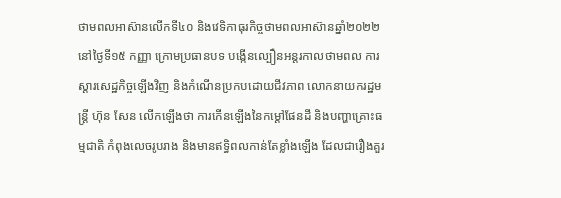ថាមពលអាស៊ានលើកទី៤០ និងវេទិកាធុរកិច្ចថាមពលអាស៊ានឆ្នាំ២០២២ នៅថ្ងៃទី១៥ កញ្ញា ក្រោមប្រធានបទ បង្កើនល្បឿនអន្តរកាលថាមពល ការស្ដារសេដ្ឋកិច្ចឡើងវិញ និងកំណើនប្រកបដោយជីវភាព លោកនាយករដ្ឋមន្រ្តី ហ៊ុន សែន លើកឡើងថា ការកើនឡើងនៃកម្ដៅផែនដី និងបញ្ហាគ្រោះធម្មជាតិ កំពុងលេចរូបរាង និងមានឥទ្ធិពលកាន់តែខ្លាំងឡើង ដែលជារឿងគួរ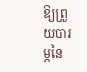ឱ្យព្រួយបារម្ភនៃ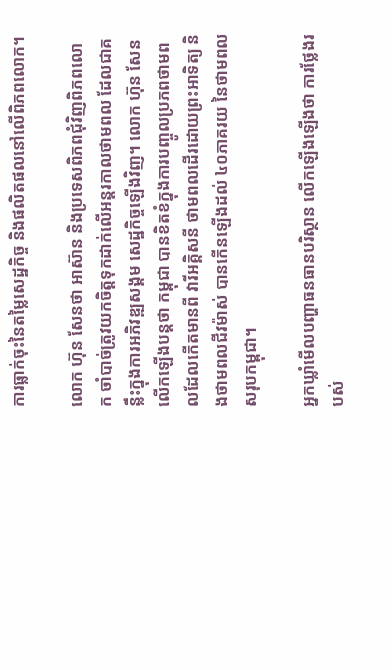ការធ្លាក់ចុះនៃតម្លៃសេដ្ឋកិច្ច និងផលិតផលនៅលើពិភពលោក។

លោក ហ៊ុន សែនថា អាស៊ាន និងប្រទេសពិភពជុំវិញពិភពលោក ចាំបាច់ត្រូវយកចិត្តទុកដាក់លើអន្តរកាលថាមពល ដែលជាគន្លឹះក្នុងការអភិវឌ្ឍសង្គម សេដ្ឋកិច្ចឡើងវិញ។ លោក ហ៊ុន សែន លើកឡើងបន្តថា កម្ពុជា បានខិតខំក្នុងការបញ្ចូលប្រភពថាមពលដែលកើតមានពី វារីអគ្គិសនី ថាមពលដើរដោយព្រះអាទិត្យ និងថាមពលជីវម៉ាស់ បានកើនឡើងដល់ ៤០ភាគរយ នៃថាមពលសរុបកម្ពុជា។

អ្នកឃ្លាំមើលបញ្ហាធនធានបរិស្ថាន លើកឡើងឡើងថា ការថ្លែងរបស់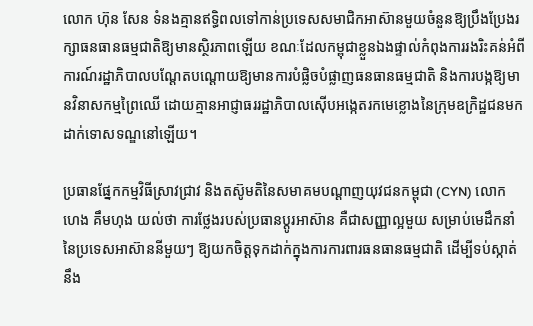លោក ហ៊ុន សែន ទំនងគ្មានឥទ្ធិពលទៅកាន់ប្រទេសសមាជិកអាស៊ានមួយចំនួនឱ្យប្រឹងប្រែងរក្សាធនធានធម្មជាតិឱ្យមានស្ថិរភាពឡើយ ខណៈដែលកម្ពុជាខ្លួនឯងផ្ទាល់កំពុងការរងរិះគន់អំពីការណ៍រដ្ឋាភិបាលបណ្ដែតបណ្ដោយឱ្យមានការបំផ្លិចបំផ្លាញធនធានធម្មជាតិ និងការបង្កឱ្យមានវិនាសកម្មព្រៃឈើ ដោយគ្មានអាជ្ញាធររដ្ឋាភិបាលស៊ើបអង្កេតរកមេខ្លោងនៃក្រុមឧក្រិដ្ឋជនមកដាក់ទោសទណ្ឌនៅឡើយ។

ប្រធានផ្នែកកម្មវិធីស្រាវជ្រាវ និងតស៊ូមតិនៃសមាគមបណ្ដាញយុវជនកម្ពុជា (CYN) លោក ហេង គឹមហុង យល់ថា ការថ្លែងរបស់ប្រធានប្ដូរអាស៊ាន គឺជាសញ្ញាល្អមួយ សម្រាប់មេដឹកនាំនៃប្រទេសអាស៊ាននីមួយៗ ឱ្យយកចិត្តទុកដាក់ក្នុងការការពារធនធានធម្មជាតិ ដើម្បីទប់ស្កាត់នឹង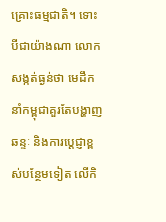គ្រោះធម្មជាតិ។ ទោះបីជាយ៉ាងណា លោកសង្កត់ធ្ងន់ថា មេដឹកនាំកម្ពុជាគួរតែបង្ហាញឆន្ទៈ និងការប្ដេជ្ញាខ្ពស់បន្ថែមទៀត លើកិ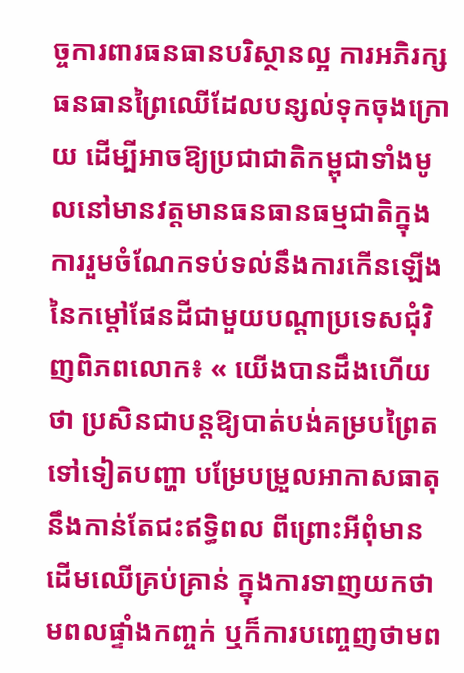ច្ចការពារធនធានបរិស្ថានល្អ ការអភិរក្សធនធានព្រៃឈើដែលបន្សល់ទុកចុងក្រោយ ដើម្បីអាចឱ្យប្រជាជាតិកម្ពុជាទាំងមូលនៅមានវត្តមានធនធានធម្មជាតិក្នុងការរួមចំណែកទប់ទល់នឹងការកើនឡើងនៃកម្ដៅផែនដីជាមួយបណ្ដាប្រទេសជុំវិញពិភពលោក៖ « យើងបានដឹងហើយថា ប្រសិនជាបន្តឱ្យបាត់បង់គម្របព្រៃតទៅទៀតបញ្ហា បម្រែបម្រួលអាកាសធាតុ នឹងកាន់តែជះឥទ្ធិពល ពីព្រោះអីពុំមានដើមឈើគ្រប់គ្រាន់ ក្នុងការទាញយកថាមពលផ្ទាំងកញ្ចក់ ឬក៏ការបញ្ចេញថាមព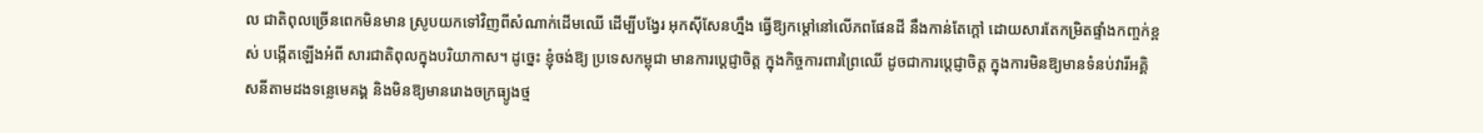ល ជាតិពុលច្រើនពេកមិនមាន ស្រូបយកទៅវិញពីសំណាក់ដើមឈើ ដើម្បីបង្វែរ អុកស៊ីសែនហ្នឹង ធ្វើឱ្យកម្ដៅនៅលើភពផែនដី នឹងកាន់តែក្ដៅ ដោយសារតែកម្រិតផ្ទាំងកញ្ចក់ខ្ពស់ បង្កើតឡើងអំពី សារជាតិពុលក្នុងបរិយាកាស។ ដូច្នេះ ខ្ញុំចង់ឱ្យ ប្រទេសកម្ពុជា មានការប្ដេជ្ញាចិត្ត ក្នុងកិច្ចការពារព្រៃឈើ ដូចជាការប្ដេជ្ញាចិត្ត ក្នុងការមិនឱ្យមានទំនប់វារីអគ្គិសនីតាមដងទន្លេមេគង្គ និងមិនឱ្យមានរោងចក្រធ្យូងថ្ម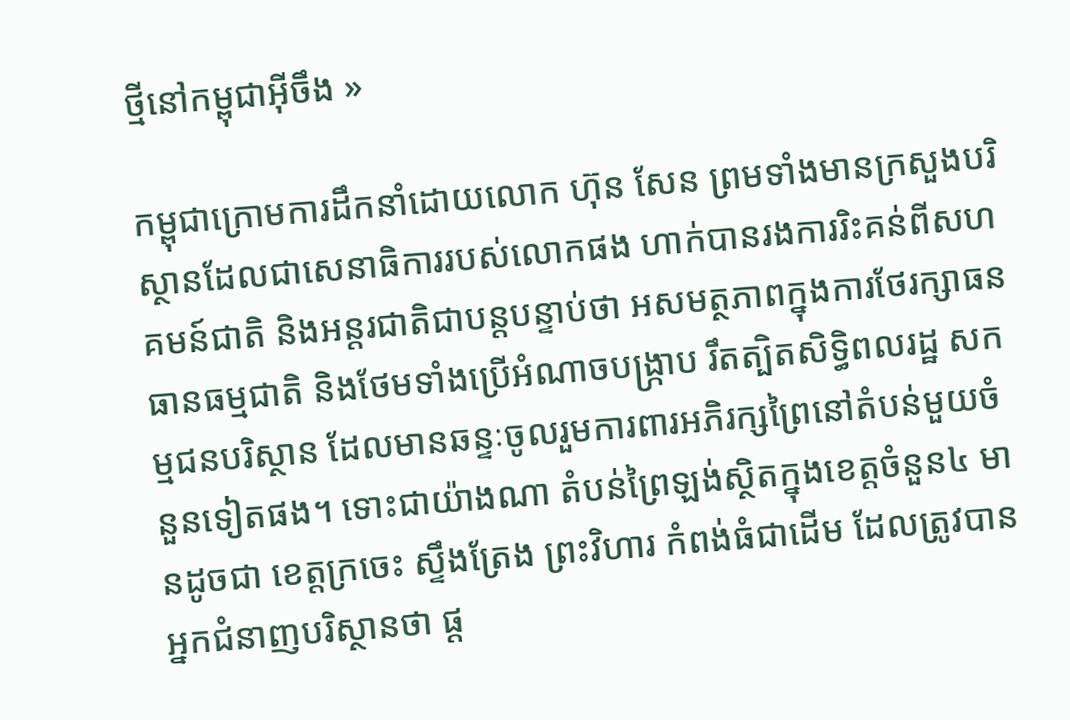ថ្មីនៅកម្ពុជាអ៊ីចឹង »

កម្ពុជាក្រោមការដឹកនាំដោយលោក ហ៊ុន សែន ព្រមទាំងមានក្រសួងបរិស្ថានដែលជាសេនាធិការរបស់លោកផង ហាក់បានរងការរិះគន់ពីសហគមន៍ជាតិ និងអន្តរជាតិជាបន្តបន្ទាប់ថា អសមត្ថភាពក្នុងការថែរក្សាធនធានធម្មជាតិ និងថែមទាំងប្រើអំណាចបង្ក្រាប រឹតត្បិតសិទ្ធិពលរដ្ឋ សកម្មជនបរិស្ថាន ដែលមានឆន្ទៈចូលរួមការពារអភិរក្សព្រៃនៅតំបន់មួយចំនួនទៀតផង។ ទោះជាយ៉ាងណា តំបន់ព្រៃឡង់ស្ថិតក្នុងខេត្តចំនួន៤ មានដូចជា ខេត្តក្រចេះ ស្ទឹងត្រែង ព្រះវិហារ កំពង់ធំជាដើម ដែលត្រូវបានអ្នកជំនាញបរិស្ថានថា ផ្ដ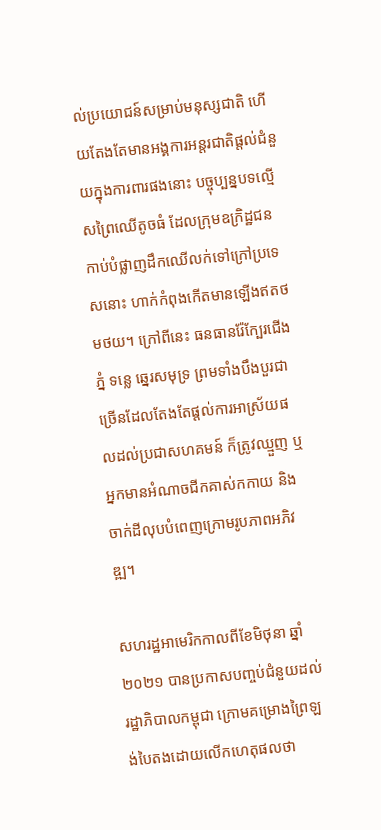ល់ប្រយោជន៍សម្រាប់មនុស្សជាតិ ហើយតែងតែមានអង្គការអន្តរជាតិផ្តល់ជំនួយក្នុងការពារផងនោះ បច្ចុប្បន្នបទល្មើសព្រៃឈើតូចធំ ដែលក្រុមឧក្រិដ្ឋជនកាប់បំផ្លាញដឹកឈើលក់ទៅក្រៅប្រទេសនោះ ហាក់កំពុងកើតមានឡើងឥតថមថយ។ ក្រៅពីនេះ ធនធានរ៉ែក្បែរជើងភ្នំ ទន្លេ ឆ្នេរសមុទ្រ ព្រមទាំងបឹងបួរជាច្រើនដែលតែងតែផ្ដល់ការអាស្រ័យផលដល់ប្រជាសហគមន៍ ក៏ត្រូវឈ្មួញ ឬអ្នកមានអំណាចជីកគាស់កកាយ និងចាក់ដីលុបបំពេញក្រោមរូបភាពអភិវឌ្ឍ។

សហរដ្ឋអាមេរិកកាលពីខែមិថុនា ឆ្នាំ២០២១ បានប្រកាសបញ្ចប់ជំនួយដល់រដ្ឋាភិបាលកម្ពុជា ក្រោមគម្រោងព្រៃឡង់បៃតងដោយលើកហេតុផលថា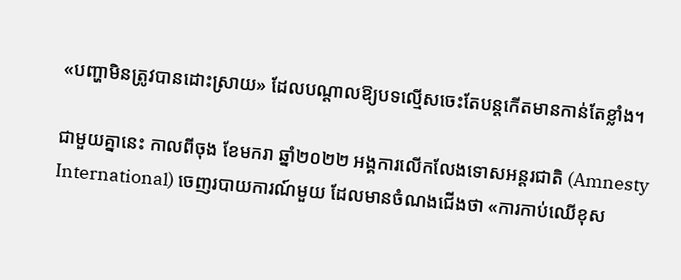«បញ្ហាមិនត្រូវបានដោះស្រាយ» ដែលបណ្ដាលឱ្យបទល្មើសចេះតែបន្តកើតមានកាន់តែខ្លាំង។

ជាមួយគ្នានេះ កាលពីចុង ខែមករា ឆ្នាំ២០២២ អង្គការលើកលែងទោសអន្តរជាតិ (Amnesty International) ចេញរបាយការណ៍មួយ ដែលមានចំណងជើងថា «ការកាប់ឈើខុស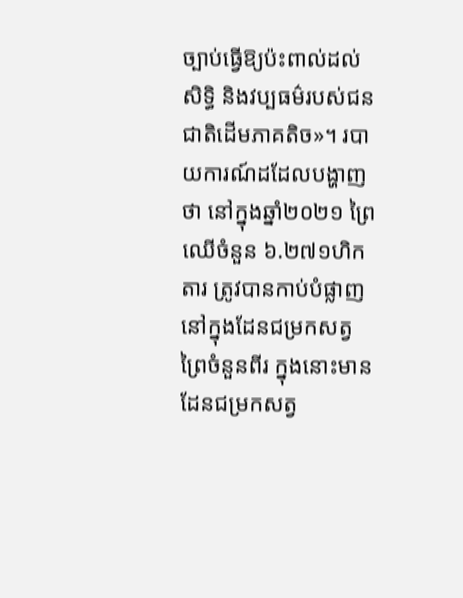ច្បាប់ធ្វើឱ្យប៉ះពាល់ដល់សិទ្ធិ និងវប្បធម៌របស់ជនជាតិដើមភាគតិច»។ របាយការណ៍ដដែលបង្ហាញថា នៅក្នុងឆ្នាំ២០២១ ព្រៃឈើចំនួន ៦.២៧១ហិកតារ ត្រូវបានកាប់បំផ្លាញនៅក្នុងដែនជម្រកសត្វព្រៃចំនួនពីរ ក្នុងនោះមានដែនជម្រកសត្វ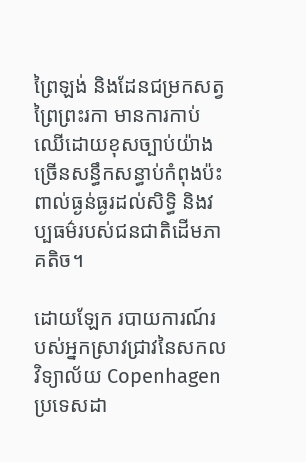ព្រៃឡង់ និងដែនជម្រកសត្វ ព្រៃព្រះរកា មានការកាប់ឈើដោយខុសច្បាប់យ៉ាងច្រើនសន្ធឹកសន្ធាប់កំពុងប៉ះពាល់ធ្ងន់ធ្ងរដល់សិទ្ធិ និងវប្បធម៌របស់ជនជាតិដើមភាគតិច។

ដោយឡែក របាយការណ៍របស់អ្នកស្រាវជ្រាវនៃសកលវិទ្យាល័យ Copenhagen ប្រទេសដា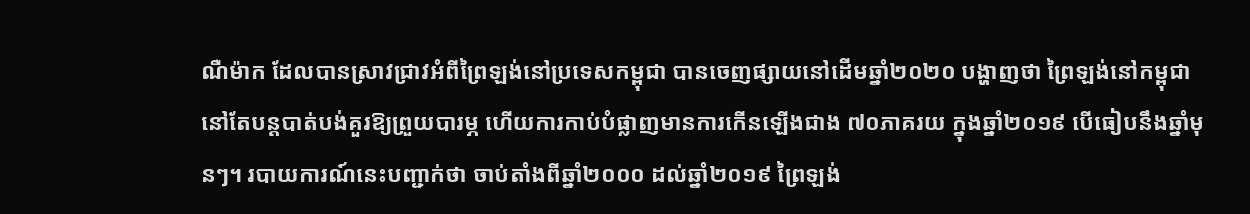ណឺម៉ាក ដែលបានស្រាវជ្រាវអំពីព្រៃឡង់នៅប្រទេសកម្ពុជា បានចេញផ្សាយនៅដើមឆ្នាំ២០២០ បង្ហាញថា ព្រៃឡង់នៅកម្ពុជានៅតែបន្តបាត់បង់គួរឱ្យព្រួយបារម្ភ ហើយការកាប់បំផ្លាញមានការកើនឡើងជាង ៧០ភាគរយ ក្នុងឆ្នាំ២០១៩ បើធៀបនឹងឆ្នាំមុនៗ។ របាយការណ៍នេះបញ្ជាក់ថា ចាប់តាំងពីឆ្នាំ២០០០ ដល់ឆ្នាំ២០១៩ ព្រៃឡង់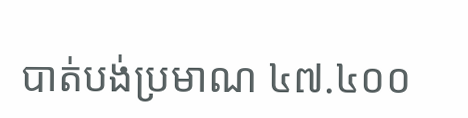បាត់បង់ប្រមាណ ៤៧.៤០០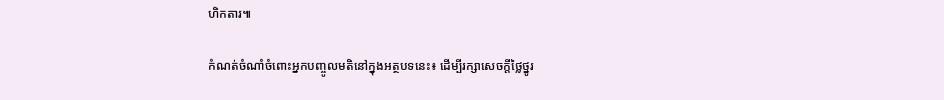ហិកតារ៕

កំណត់ចំណាំចំពោះអ្នកបញ្ចូលមតិនៅក្នុងអត្ថបទនេះ៖ ដើម្បីរក្សាសេចក្ដីថ្លៃថ្នូរ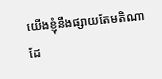យើងខ្ញុំនឹងផ្សាយតែមតិណា ដែ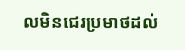លមិនជេរប្រមាថដល់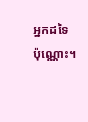អ្នកដទៃប៉ុណ្ណោះ។